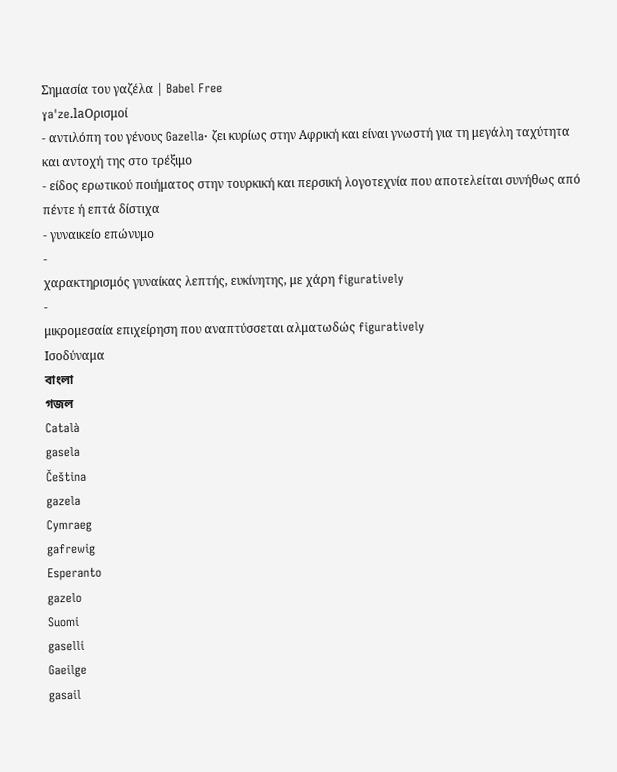Σημασία του γαζέλα | Babel Free
ɣaˈze.laΟρισμοί
- αντιλόπη του γένους Gazella· ζει κυρίως στην Αφρική και είναι γνωστή για τη μεγάλη ταχύτητα και αντοχή της στο τρέξιμο
- είδος ερωτικού ποιήματος στην τουρκική και περσική λογοτεχνία που αποτελείται συνήθως από πέντε ή επτά δίστιχα
- γυναικείο επώνυμο
-
χαρακτηρισμός γυναίκας λεπτής, ευκίνητης, με χάρη figuratively
-
μικρομεσαία επιχείρηση που αναπτύσσεται αλματωδώς figuratively
Ισοδύναμα
বাংলা
গজল
Català
gasela
Čeština
gazela
Cymraeg
gafrewig
Esperanto
gazelo
Suomi
gaselli
Gaeilge
gasail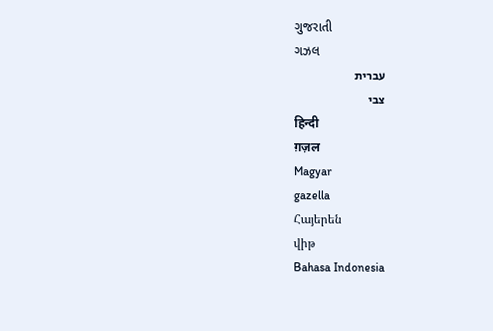ગુજરાતી
ગઝલ
עברית
צבי
हिन्दी
ग़ज़ल
Magyar
gazella
Հայերեն
վիթ
Bahasa Indonesia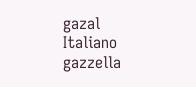gazal
Italiano
gazzella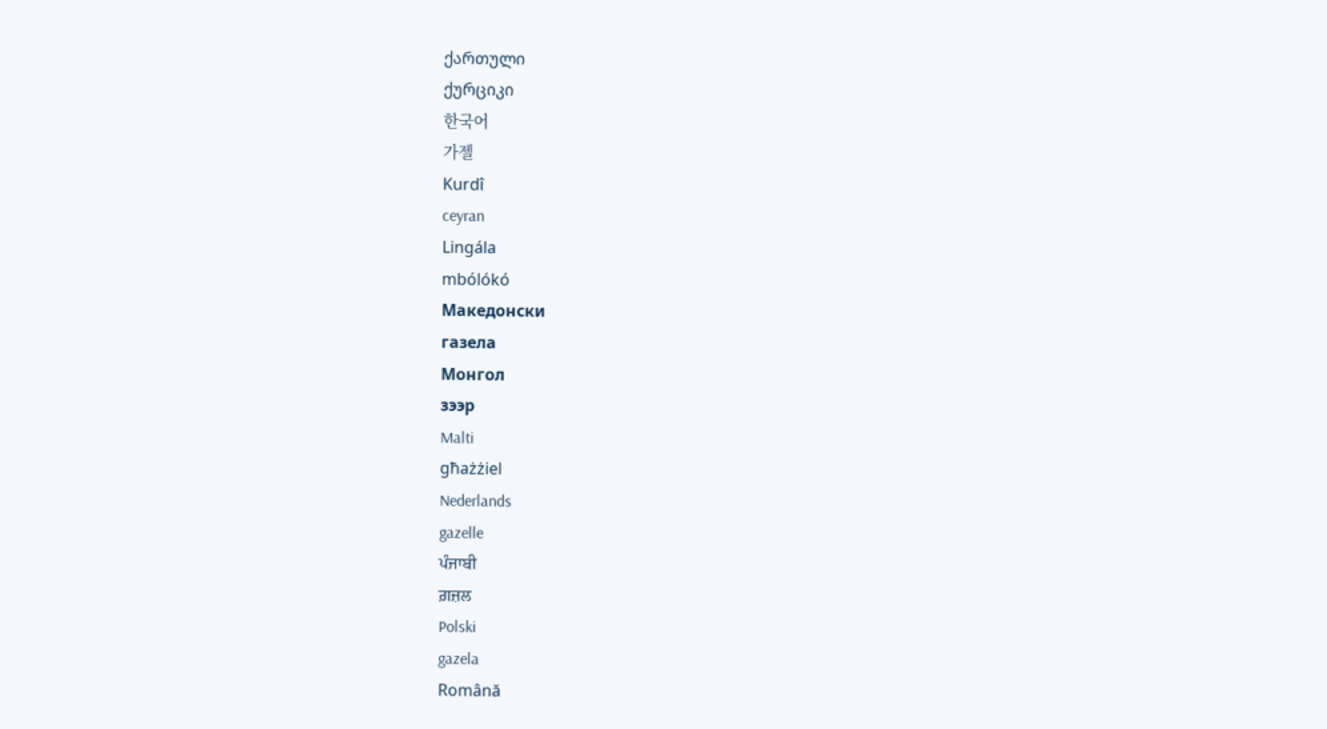ქართული
ქურციკი
한국어
가젤
Kurdî
ceyran
Lingála
mbólókó
Македонски
газела
Монгол
зээр
Malti
għażżiel
Nederlands
gazelle
ਪੰਜਾਬੀ
ਗ਼ਜ਼ਲ
Polski
gazela
Română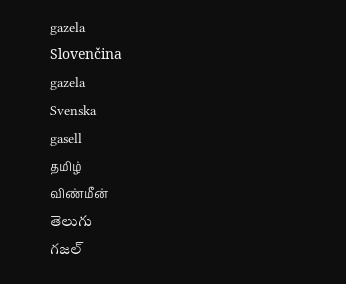gazela
Slovenčina
gazela
Svenska
gasell
தமிழ்
விண்மீன்
తెలుగు
గజల్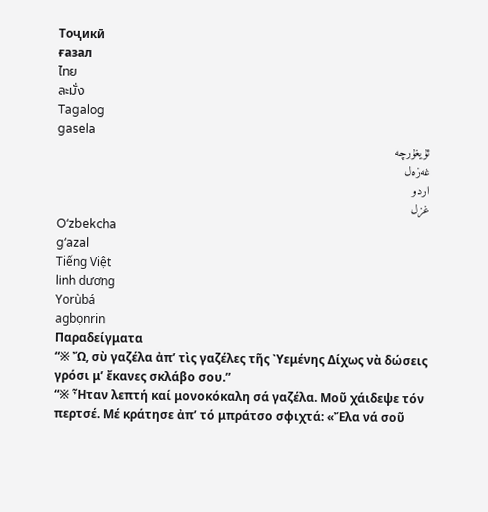Тоҷикӣ
ғазал
ไทย
ละมั่ง
Tagalog
gasela
ئۇيغۇرچە
غەزەل
اردو
غزل
Oʻzbekcha
gʻazal
Tiếng Việt
linh dương
Yorùbá
agbọnrin
Παραδείγματα
“※ Ὤ, σὺ γαζέλα ἀπʼ τὶς γαζέλες τῆς Ὺεμένης Δίχως νὰ δώσεις γρόσι μʼ ἔκανες σκλάβο σου.”
“※ Ἦταν λεπτή καί μονοκόκαλη σά γαζέλα. Μοῦ χάιδεψε τόν περτσέ. Μέ κράτησε ἀπʼ τό μπράτσο σφιχτά: «Ἔλα νά σοῦ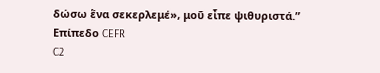δώσω ἕνα σεκερλεμέ», μοῦ εἶπε ψιθυριστά.”
Επίπεδο CEFR
C2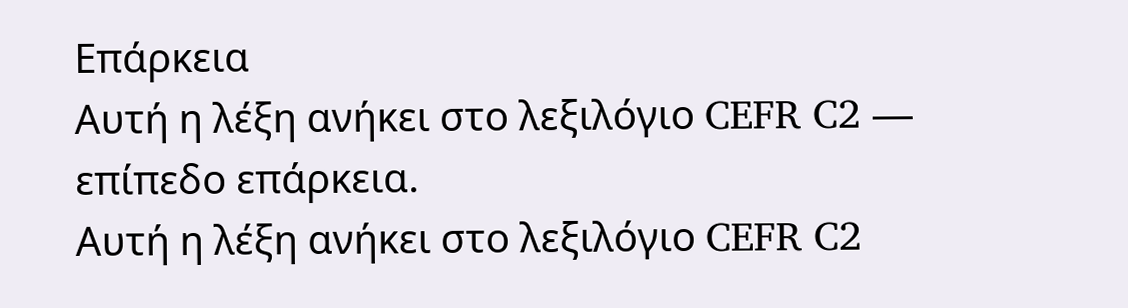Επάρκεια
Αυτή η λέξη ανήκει στο λεξιλόγιο CEFR C2 — επίπεδο επάρκεια.
Αυτή η λέξη ανήκει στο λεξιλόγιο CEFR C2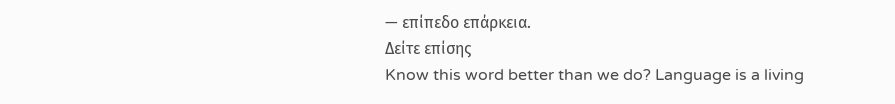— επίπεδο επάρκεια.
Δείτε επίσης
Know this word better than we do? Language is a living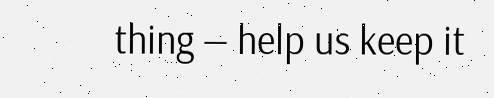thing — help us keep it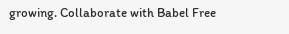growing. Collaborate with Babel Free